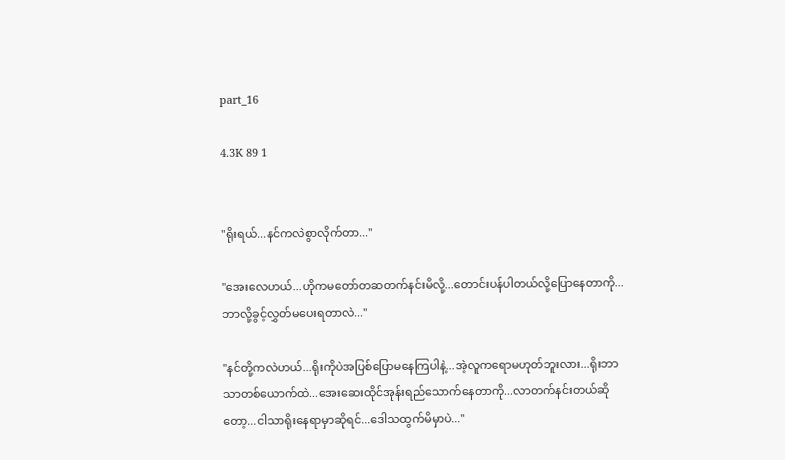part_16

4.3K 89 1


''ရိုးရယ်...နင်ကလဲစွာလိုက်တာ...''

''အေးလေဟယ်...ဟိုကမတော်တဆတက်နင်းမိလို့...တောင်းပန်ပါတယ်လို့ပြောနေတာကို...ဘာလို့ခွင့်လွှတ်မပေးရတာလဲ...''

''နင်တို့ကလဲဟယ်...ရိုးကိုပဲအပြစ်ပြောမနေကြပါနဲ့...အဲ့လူကရောမဟုတ်ဘူးလား...ရိုးဘာသာတစ်ယောက်ထဲ...အေးဆေးထိုင်အုန်းရည်သောက်နေတာကို...လာတက်နင်းတယ်ဆိုတော့...ငါသာရိုးနေရာမှာဆိုရင်...ဒေါသထွက်မိမှာပဲ...''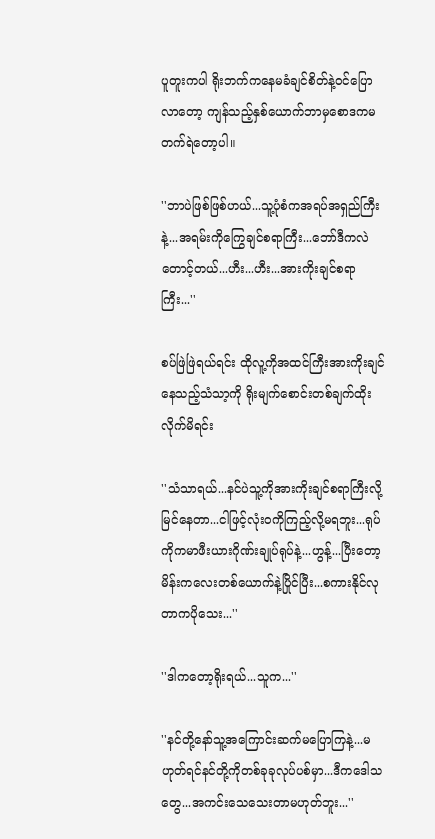ပူတူးကပါ ရိုးဘက်ကနေမခံချင်စိတ်နဲ့၀င်ပြောလာတော့ ကျန်သည့်နှစ်ယောက်ဘာမှစောဒကမတက်ရဲတော့ပါ။

''ဘာပဲဖြစ်ဖြစ်ဟယ်...သူ့ပုံစံကအရပ်အရှည်ကြီးနဲ့...အရမ်းကိုကြွေချင်စရာကြီး...ဘော်ဒီကလဲတောင့်တယ်...ဟီး...ဟီး...အားကိုးချင်စရာကြီး...''

စပ်ဖြဲဖြဲရယ်ရင်း ထိုလူ့ကိုအထင်ကြီးအားကိုးချင်နေသည့်သံသာ့ကို ရိုးမျက်စောင်းတစ်ချက်ထိုးလိုက်မိရင်း

''သံသာရယ်...နင်ပဲသူ့ကိုအားကိုးချင်စရာကြီးလို့မြင်နေတာ...ငါဖြင့်လုံး၀ကိုကြည့်လို့မရဘူး...ရုပ်ကိုကမာဖီးယားဂိုဏ်းချုပ်ရုပ်နဲ့...ဟွန့်...ပြီးတော့မိန်းကလေးတစ်ယောက်နဲ့ပြိုင်ပြီး...စကားနိုင်လုတာကပိုသေး...''

''ဒါကတော့ရိုးရယ်...သူက...''

''နင်တို့နော်သူ့အကြောင်းဆက်မပြောကြနဲ့...မဟုတ်ရင်နင်တို့ကိုတစ်ခုခုလုပ်ပစ်မှာ...ဒီကဒေါသတွေ...အကင်းသေသေးတာမဟုတ်ဘူး...''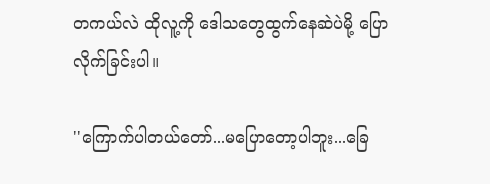တကယ်လဲ ‌ထိုလူ့ကို ဒေါသတွေထွက်နေဆဲပဲမို့ ပြောလိုက်ခြင်းပါ။

''ကြောက်ပါတယ်တော်...မပြောတော့ပါဘူး...ခြေ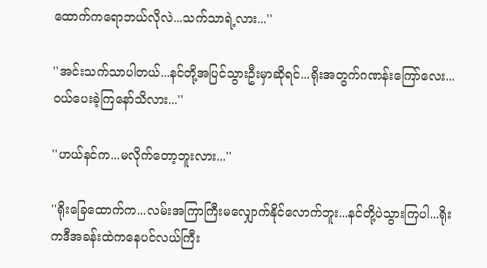ထောက်ကရောဘယ်လိုလဲ...သက်သာရဲ့လား...''

''အင်းသက်သာပါတယ်...နင်တို့အပြင်သွားဦးမှာဆိုရင်...ရိုးအတွက်ဂဏန်းကြော်လေး...၀ယ်ပေးခဲ့ကြနော်သိလား...''

''ဟယ်နင်က...မလိုက်တော့ဘူးလား...''

''ရိုးခြေထောက်က...လမ်းအကြာကြီးမလျှောက်နိုင်လောက်ဘူး...နင်တို့ပဲသွားကြပါ...ရိုးကဒီအခန်းထဲကနေပင်လယ်ကြီး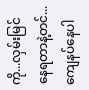ကို...လှမ်းမြင်နေရတာနဲ့တင်...ကျေနပ်နေပါ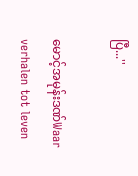ပြီ...''

မောင့်အမုန်းဒဏ်Waar verhalen tot leven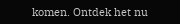komen. Ontdek het nu